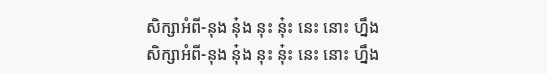សិក្សាអំពី-នុង នុ៎ង នុះ នុ៎ះ នេះ នោះ ហ្នឹង
សិក្សាអំពី-នុង នុ៎ង នុះ នុ៎ះ នេះ នោះ ហ្នឹង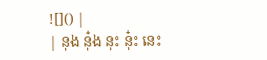![]() |
| នុង នុ៎ង នុះ នុ៎ះ នេះ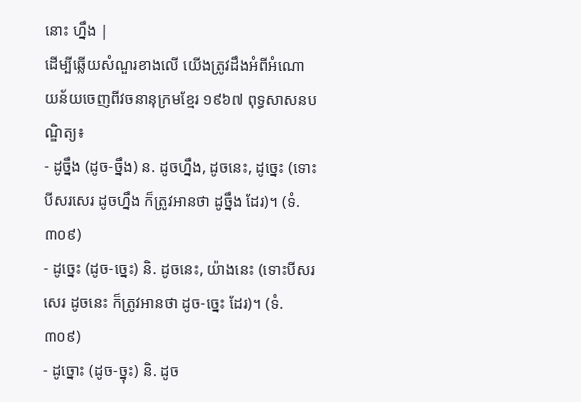នោះ ហ្នឹង |
ដើម្បីឆ្លើយសំណួរខាងលើ យើងត្រូវដឹងអំពីអំណោយន័យចេញពីវចនានុក្រមខ្មែរ ១៩៦៧ ពុទ្ធសាសនបណ្ឌិត្យ៖
- ដូច្នឹង (ដូច-ច្នឹង) ន. ដូចហ្នឹង, ដូចនេះ, ដូច្នេះ (ទោះបីសរសេរ ដូចហ្នឹង ក៏ត្រូវអានថា ដូច្នឹង ដែរ)។ (ទំ.៣០៩)
- ដូច្នេះ (ដូច-ច្នេះ) និ. ដូចនេះ, យ៉ាងនេះ (ទោះបីសរសេរ ដូចនេះ ក៏ត្រូវអានថា ដូច-ច្នេះ ដែរ)។ (ទំ.៣០៩)
- ដូច្នោះ (ដូច-ច្នុះ) និ. ដូច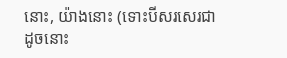នោះ, យ៉ាងនោះ (ទោះបីសរសេរជា ដូចនោះ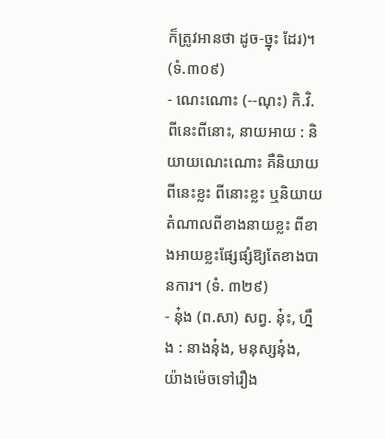ក៏ត្រូវអានថា ដូច-ច្នុះ ដែរ)។ (ទំ.៣០៩)
- ណេះណោះ (--ណុះ) កិ.វិ. ពីនេះពីនោះ, នាយអាយ : និយាយណេះណោះ គឺនិយាយពីនេះខ្លះ ពីនោះខ្លះ ឬនិយាយតំណាលពីខាងនាយខ្លះ ពីខាងអាយខ្លះផ្សែផ្សំឱ្យតែខាងបានការ។ (ទំ. ៣២៩)
- នុ៎ង (ព.សា) សព្វ. នុ៎ះ, ហ្នឹង : នាងនុ៎ង, មនុស្សនុ៎ង, យ៉ាងម៉េចទៅរឿង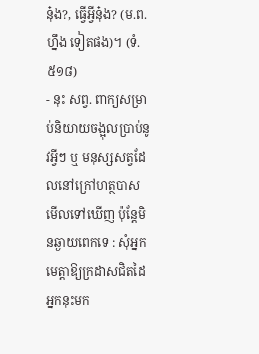នុ៎ង?, ធ្វើអ្វីនុ៎ង? (ម.ព. ហ្នឹង ទៀតផង)។ (ទំ. ៥១៨)
- នុះ សព្វ. ពាក្យសម្រាប់និយាយចង្អុលប្រាប់នូវអ្វីៗ ឬ មនុស្សសត្វដែលនៅក្រៅហត្ថបាស មើលទៅឃើញ ប៉ុន្តែមិនឆ្ងាយពេកទេ : សុំអ្នកមេត្តាឱ្យក្រដាសជិតដៃអ្នកនុះមក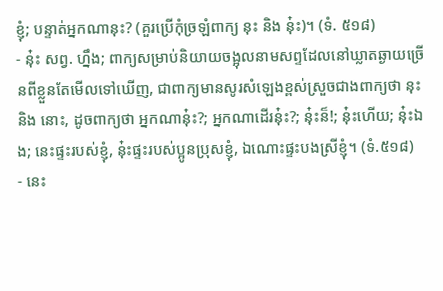ខ្ញុំ; បន្ទាត់អ្នកណានុះ? (គួរប្រើកុំច្រឡំពាក្យ នុះ និង នុ៎ះ)។ (ទំ. ៥១៨)
- នុ៎ះ សព្វ. ហ្នឹង; ពាក្យសម្រាប់និយាយចង្អុលនាមសព្ទដែលនៅឃ្លាតឆ្ងាយច្រើនពីខ្លួនតែមើលទៅឃើញ, ជាពាក្យមានសូរសំឡេងខ្ពស់ស្រួចជាងពាក្យថា នុះ និង នោះ, ដូចពាក្យថា អ្នកណានុ៎ះ?; អ្នកណាដើរនុ៎ះ?; នុ៎ះន៏!; នុ៎ះហើយ; នុ៎ះឯង; នេះផ្ទះរបស់ខ្ញុំ, នុ៎ះផ្ទះរបស់ប្អូនប្រុសខ្ញុំ, ឯណោះផ្ទះបងស្រីខ្ញុំ។ (ទំ.៥១៨)
- នេះ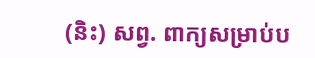(និះ) សព្វ. ពាក្យសម្រាប់ប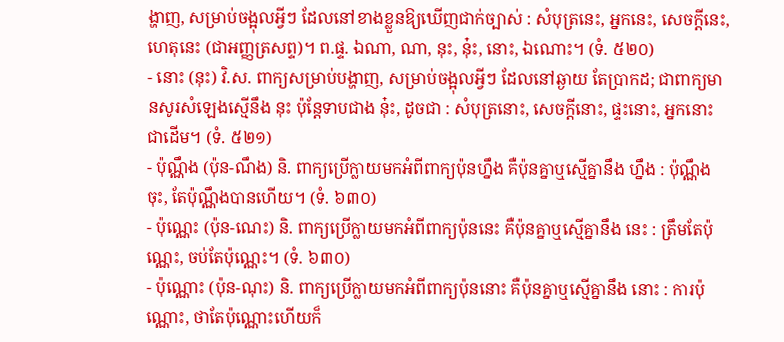ង្ហាញ, សម្រាប់ចង្អុលអ្វីៗ ដែលនៅខាងខ្លួនឱ្យឃើញជាក់ច្បាស់ : សំបុត្រនេះ, អ្នកនេះ, សេចក្ដីនេះ, ហេតុនេះ (ជាអញ្ញត្រសព្ទ)។ ព.ផ្ទ. ឯណា, ណា, នុះ, នុ៎ះ, នោះ, ឯណោះ។ (ទំ. ៥២០)
- នោះ (នុះ) វិ.ស. ពាក្យសម្រាប់បង្ហាញ, សម្រាប់ចង្អុលអ្វីៗ ដែលនៅឆ្ងាយ តែប្រាកដ; ជាពាក្យមានសូរសំឡេងស្មើនឹង នុះ ប៉ុន្តែទាបជាង នុ៎ះ, ដូចជា : សំបុត្រនោះ, សេចក្ដីនោះ, ផ្ទះនោះ, អ្នកនោះ ជាដើម។ (ទំ. ៥២១)
- ប៉ុណ្ណឹង (ប៉ុន-ណឹង) និ. ពាក្យប្រើក្លាយមកអំពីពាក្យប៉ុនហ្នឹង គឺប៉ុនគ្នាឬស្មើគ្នានឹង ហ្នឹង : ប៉ុណ្ណឹងចុះ, តែប៉ុណ្ណឹងបានហើយ។ (ទំ. ៦៣០)
- ប៉ុណ្ណេះ (ប៉ុន-ណេះ) និ. ពាក្យប្រើក្លាយមកអំពីពាក្យប៉ុននេះ គឺប៉ុនគ្នាឬស្មើគ្នានឹង នេះ : ត្រឹមតែប៉ុណ្ណេះ, ចប់តែប៉ុណ្ណេះ។ (ទំ. ៦៣០)
- ប៉ុណ្ណោះ (ប៉ុន-ណុះ) និ. ពាក្យប្រើក្លាយមកអំពីពាក្យប៉ុននោះ គឺប៉ុនគ្នាឬស្មើគ្នានឹង នោះ : ការប៉ុណ្ណោះ, ថាតែប៉ុណ្ណោះហើយក៏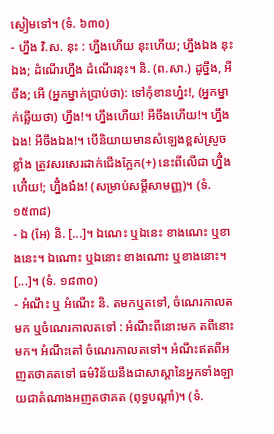ស្ងៀមទៅ។ (ទំ. ៦៣០)
- ហ្នឹង វិ.ស. នុះ : ហ្នឹងហើយ នុះហើយ; ហ្នឹងឯង នុះឯង; ដំណើរហ្នឹង ដំណើរនុះ។ និ. (ព.សា.) ដូច្នឹង, អីចឹង; អើ (អ្នកម្នាក់ប្រាប់ថា): ទៅកុំខានហ្ន៎ះ!, (អ្នកម្នាក់ឆ្លើយថា) ហ្នឹង!។ ហ្នឹងហើយ! អីចឹងហើយ!។ ហ្នឹងឯង! អីចឹងឯង!។ បើនិយាយមានសំឡេងខ្ពស់ស្រួចខ្លាំង ត្រូវសរសេរដាក់ជើងក្អែក(+) នេះពីលើជា ហ្នឹ៎ងហើ៎យ!; ហ្នឹ៎ងឯ៎ង! (សម្រាប់សម្ដីសាមញ្ញ)។ (ទំ. ១៥៣៨)
- ឯ (អែ) និ. [...]។ ឯណេះ ឬឯនេះ ខាងណេះ ឬខាងនេះ។ ឯណោះ ឬឯនោះ ខាងណោះ ឬខាងនោះ។ [...]។ (ទំ. ១៨៣០)
- អំណឹះ ឬ អំណើះ និ. តមកឬតទៅ, ចំណេរកាលតមក ឬចំណេរកាលតទៅ : អំណឹះពីនោះមក តពីនោះមក។ អំណឹះតៅ ចំណេរកាលតទៅ។ អំណឹះឥតពីអញតថាគតទៅ ធម៌វិន័យនឹងជាសាស្ដានៃអ្នកទាំងឡាយជាតំណាងអញតថាគត (ពុទ្ធបណ្ដាំ)។ (ទំ.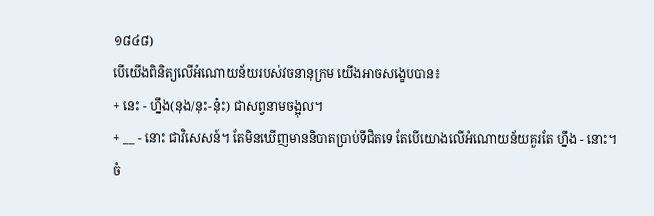១៨៤៨)
បើយើងពិនិត្យលើអំណោយន័យរបស់វចនានុក្រម យើងអាចសង្ខេបបាន៖
+ នេះ - ហ្នឹង(នុង/នុះ-នុ៎ះ) ជាសព្វនាមចង្អុល។
+ __ - នោះ ជាវិសេសន៍។ តែមិនឃើញមាននិបាតប្រាប់ទីជិតទេ តែបើយោងលើអំណោយន័យគួរតែ ហ្នឹង - នោះ។
ចំ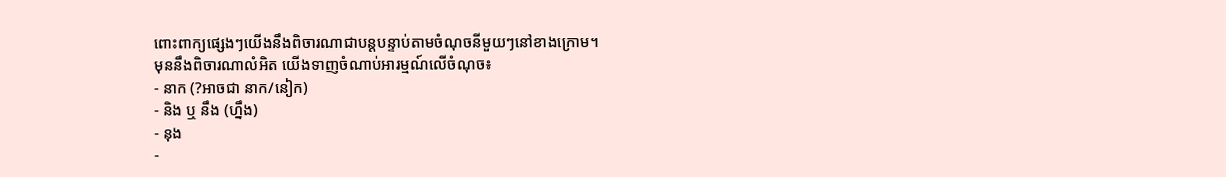ពោះពាក្យផ្សេងៗយើងនឹងពិចារណាជាបន្តបន្ទាប់តាមចំណុចនីមួយៗនៅខាងក្រោម។
មុននឹងពិចារណាលំអិត យើងទាញចំណាប់អារម្មណ៍លើចំណុច៖
- នាក (?អាចជា នាក/នៀក)
- និង ឬ នឹង (ហ្នឹង)
- នុង
-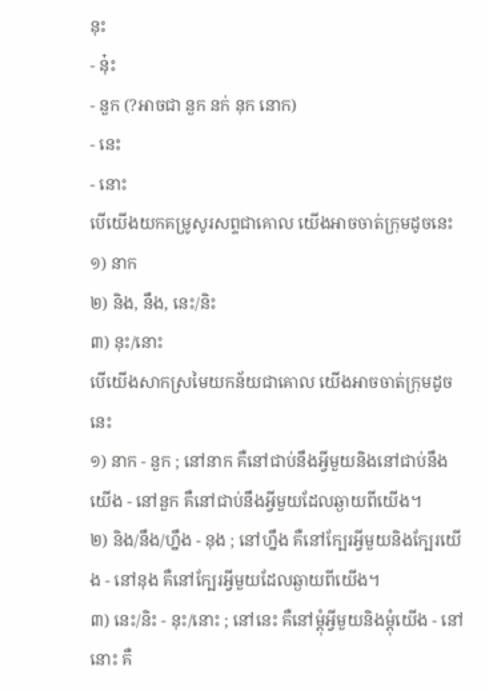នុះ
- នុ៎ះ
- នួក (?អាចជា នួក នក់ នុក នោក)
- នេះ
- នោះ
បើយើងយកគម្រូសូរសព្ទជាគោល យើងអាចចាត់ក្រុមដូចនេះ
១) នាក
២) និង, នឹង, នេះ/និះ
៣) នុះ/នោះ
បើយើងសាកស្រមៃយកន័យជាគោល យើងអាចចាត់ក្រុមដូចនេះ
១) នាក - នួក ; នៅនាក គឺនៅជាប់នឹងអ្វីមួយនិងនៅជាប់នឹងយើង - នៅនួក គឺនៅជាប់នឹងអ្វីមួយដែលឆ្ងាយពីយើង។
២) និង/នឹង/ហ្នឹង - នុង ; នៅហ្នឹង គឺនៅក្បែរអ្វីមួយនិងក្បែរយើង - នៅនុង គឺនៅក្បែរអ្វីមួយដែលឆ្ងាយពីយើង។
៣) នេះ/និះ - នុះ/នោះ ; នៅនេះ គឺនៅម្ដុំអ្វីមួយនិងម្ដុំយើង - នៅនោះ គឺ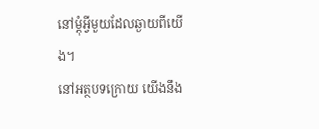នៅម្ដុំអ្វីមួយដែលឆ្ងាយពីយើង។
នៅអត្ថបទក្រោយ យើងនឹង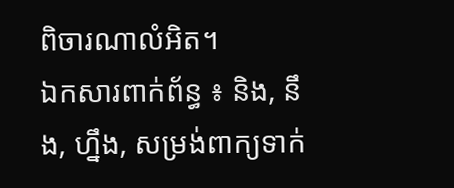ពិចារណាលំអិត។
ឯកសារពាក់ព័ន្ធ ៖ និង, នឹង, ហ្នឹង, សម្រង់ពាក្យទាក់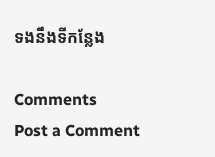ទងនឹងទីកន្លែង

Comments
Post a Comment